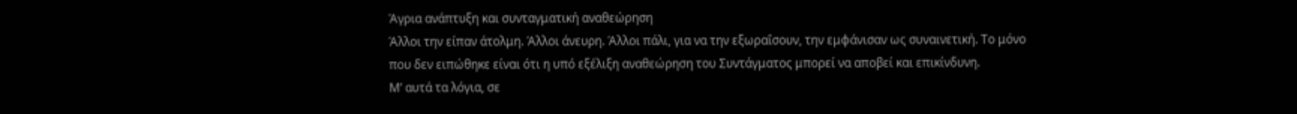Άγρια ανάπτυξη και συνταγματική αναθεώρηση
Άλλοι την είπαν άτολμη. Άλλοι άνευρη. Άλλοι πάλι, για να την εξωραΐσουν, την εμφάνισαν ως συναινετική. Το μόνο που δεν ειπώθηκε είναι ότι η υπό εξέλιξη αναθεώρηση του Συντάγματος μπορεί να αποβεί και επικίνδυνη.
Μ’ αυτά τα λόγια, σε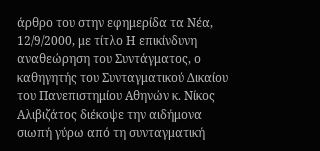άρθρο του στην εφημερίδα τα Νέα, 12/9/2000, με τίτλο Η επικίνδυνη αναθεώρηση του Συντάγματος, ο καθηγητής του Συνταγματικού Δικαίου του Πανεπιστημίου Αθηνών κ. Νίκος Αλιβιζάτος διέκοψε την αιδήμονα σιωπή γύρω από τη συνταγματική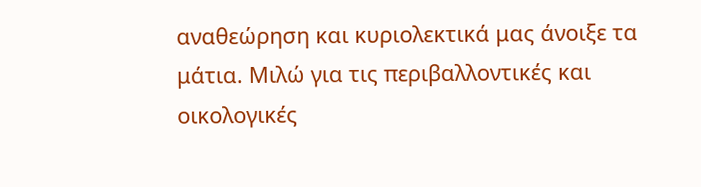αναθεώρηση και κυριολεκτικά μας άνοιξε τα μάτια. Μιλώ για τις περιβαλλοντικές και οικολογικές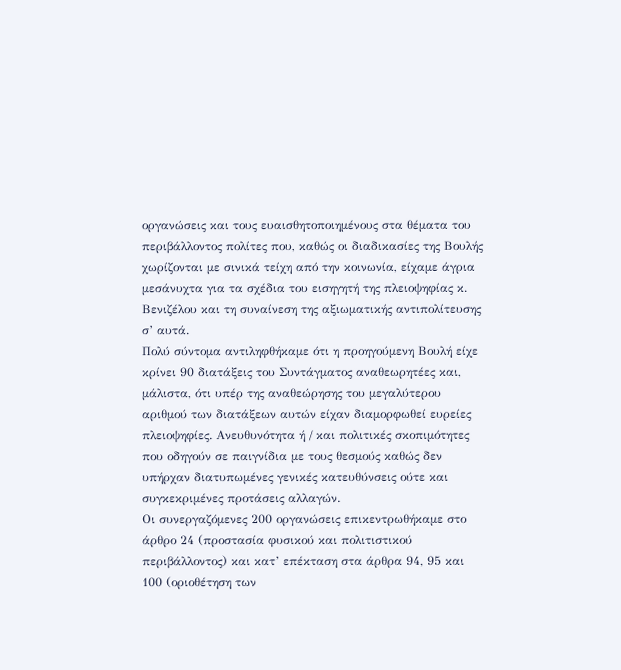οργανώσεις και τους ευαισθητοποιημένους στα θέματα του περιβάλλοντος πολίτες που, καθώς οι διαδικασίες της Βουλής χωρίζονται με σινικά τείχη από την κοινωνία, είχαμε άγρια μεσάνυχτα για τα σχέδια του εισηγητή της πλειοψηφίας κ. Βενιζέλου και τη συναίνεση της αξιωματικής αντιπολίτευσης σ’ αυτά.
Πολύ σύντομα αντιληφθήκαμε ότι η προηγούμενη Βουλή είχε κρίνει 90 διατάξεις του Συντάγματος αναθεωρητέες και, μάλιστα, ότι υπέρ της αναθεώρησης του μεγαλύτερου αριθμού των διατάξεων αυτών είχαν διαμορφωθεί ευρείες πλειοψηφίες. Ανευθυνότητα ή / και πολιτικές σκοπιμότητες που οδηγούν σε παιγνίδια με τους θεσμούς καθώς δεν υπήρχαν διατυπωμένες γενικές κατευθύνσεις ούτε και συγκεκριμένες προτάσεις αλλαγών.
Οι συνεργαζόμενες 200 οργανώσεις επικεντρωθήκαμε στο άρθρο 24 (προστασία φυσικού και πολιτιστικού περιβάλλοντος) και κατ’ επέκταση στα άρθρα 94, 95 και 100 (οριοθέτηση των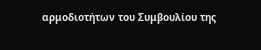αρμοδιοτήτων του Συμβουλίου της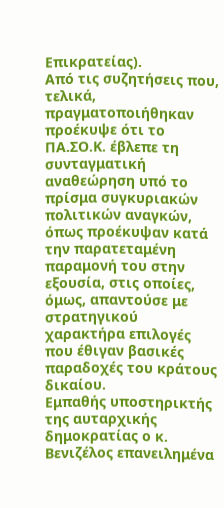Επικρατείας).
Από τις συζητήσεις που, τελικά, πραγματοποιήθηκαν προέκυψε ότι το ΠΑ.ΣΟ.Κ. έβλεπε τη συνταγματική αναθεώρηση υπό το πρίσμα συγκυριακών πολιτικών αναγκών, όπως προέκυψαν κατά την παρατεταμένη παραμονή του στην εξουσία, στις οποίες, όμως, απαντούσε με στρατηγικού χαρακτήρα επιλογές που έθιγαν βασικές παραδοχές του κράτους δικαίου.
Εμπαθής υποστηρικτής της αυταρχικής δημοκρατίας ο κ. Βενιζέλος επανειλημένα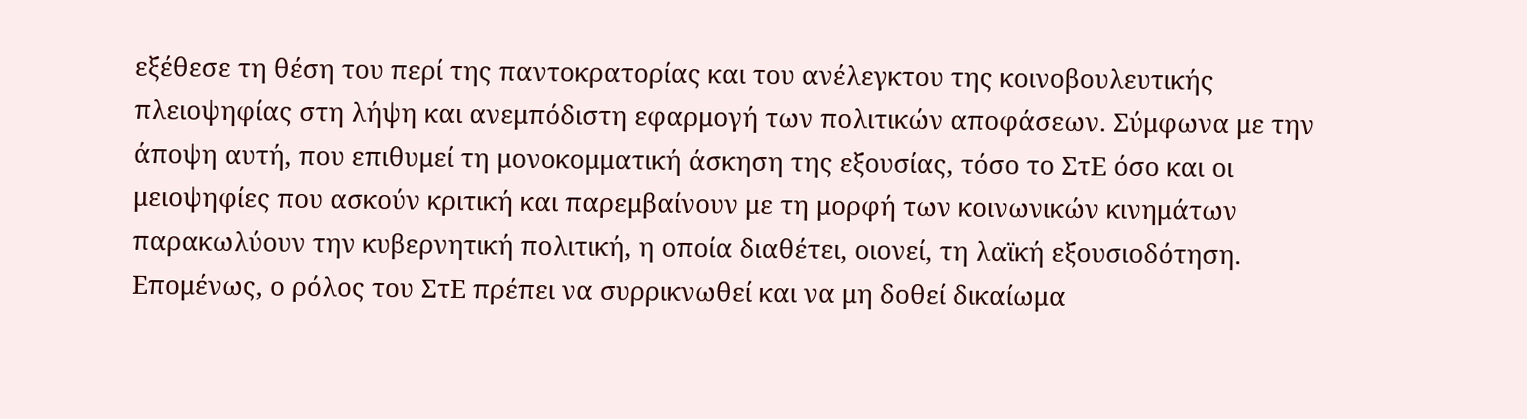εξέθεσε τη θέση του περί της παντοκρατορίας και του ανέλεγκτου της κοινοβουλευτικής πλειοψηφίας στη λήψη και ανεμπόδιστη εφαρμογή των πολιτικών αποφάσεων. Σύμφωνα με την άποψη αυτή, που επιθυμεί τη μονοκομματική άσκηση της εξουσίας, τόσο το ΣτΕ όσο και οι μειοψηφίες που ασκούν κριτική και παρεμβαίνουν με τη μορφή των κοινωνικών κινημάτων παρακωλύουν την κυβερνητική πολιτική, η οποία διαθέτει, οιονεί, τη λαϊκή εξουσιοδότηση. Επομένως, ο ρόλος του ΣτΕ πρέπει να συρρικνωθεί και να μη δοθεί δικαίωμα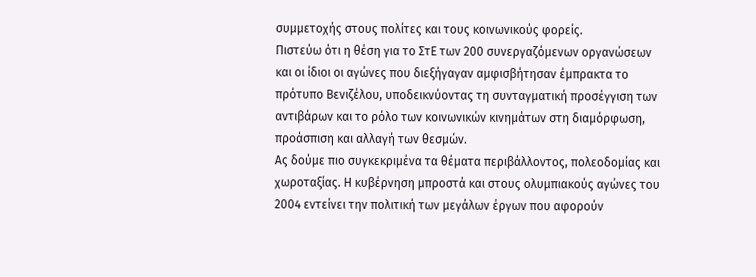συμμετοχής στους πολίτες και τους κοινωνικούς φορείς.
Πιστεύω ότι η θέση για το ΣτΕ των 200 συνεργαζόμενων οργανώσεων και οι ίδιοι οι αγώνες που διεξήγαγαν αμφισβήτησαν έμπρακτα το πρότυπο Βενιζέλου, υποδεικνύοντας τη συνταγματική προσέγγιση των αντιβάρων και το ρόλο των κοινωνικών κινημάτων στη διαμόρφωση, προάσπιση και αλλαγή των θεσμών.
Ας δούμε πιο συγκεκριμένα τα θέματα περιβάλλοντος, πολεοδομίας και χωροταξίας. Η κυβέρνηση μπροστά και στους ολυμπιακούς αγώνες του 2004 εντείνει την πολιτική των μεγάλων έργων που αφορούν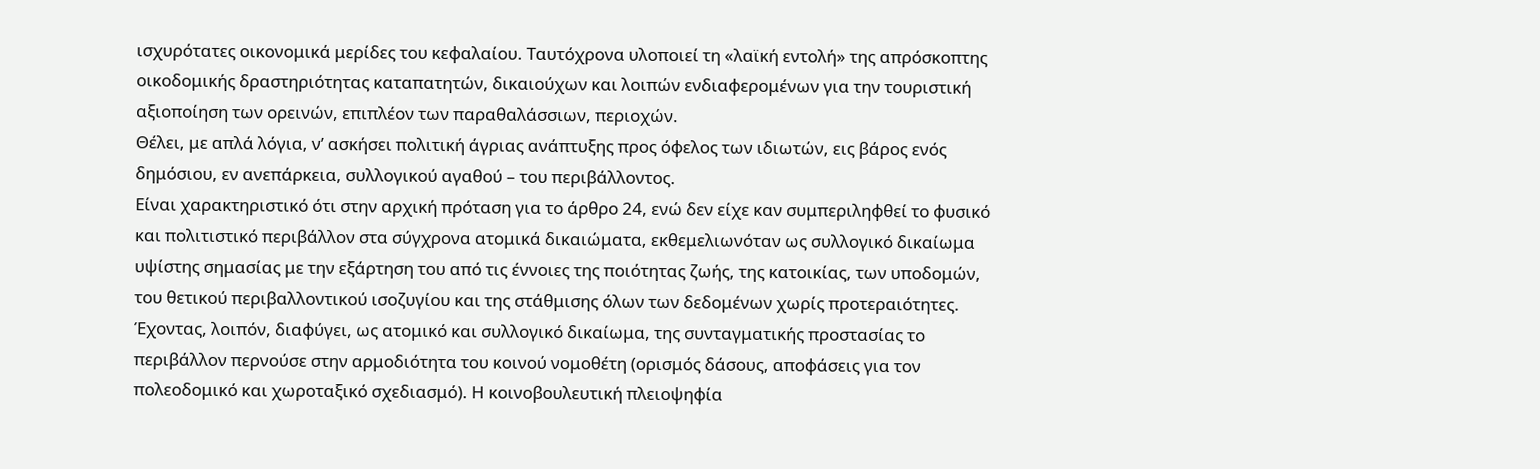ισχυρότατες οικονομικά μερίδες του κεφαλαίου. Ταυτόχρονα υλοποιεί τη «λαϊκή εντολή» της απρόσκοπτης οικοδομικής δραστηριότητας καταπατητών, δικαιούχων και λοιπών ενδιαφερομένων για την τουριστική αξιοποίηση των ορεινών, επιπλέον των παραθαλάσσιων, περιοχών.
Θέλει, με απλά λόγια, ν’ ασκήσει πολιτική άγριας ανάπτυξης προς όφελος των ιδιωτών, εις βάρος ενός δημόσιου, εν ανεπάρκεια, συλλογικού αγαθού – του περιβάλλοντος.
Είναι χαρακτηριστικό ότι στην αρχική πρόταση για το άρθρο 24, ενώ δεν είχε καν συμπεριληφθεί το φυσικό και πολιτιστικό περιβάλλον στα σύγχρονα ατομικά δικαιώματα, εκθεμελιωνόταν ως συλλογικό δικαίωμα υψίστης σημασίας με την εξάρτηση του από τις έννοιες της ποιότητας ζωής, της κατοικίας, των υποδομών, του θετικού περιβαλλοντικού ισοζυγίου και της στάθμισης όλων των δεδομένων χωρίς προτεραιότητες. Έχοντας, λοιπόν, διαφύγει, ως ατομικό και συλλογικό δικαίωμα, της συνταγματικής προστασίας το περιβάλλον περνούσε στην αρμοδιότητα του κοινού νομοθέτη (ορισμός δάσους, αποφάσεις για τον πολεοδομικό και χωροταξικό σχεδιασμό). Η κοινοβουλευτική πλειοψηφία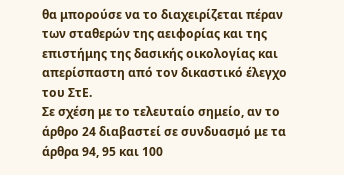θα μπορούσε να το διαχειρίζεται πέραν των σταθερών της αειφορίας και της επιστήμης της δασικής οικολογίας και απερίσπαστη από τον δικαστικό έλεγχο του ΣτΕ.
Σε σχέση με το τελευταίο σημείο, αν το άρθρο 24 διαβαστεί σε συνδυασμό με τα άρθρα 94, 95 και 100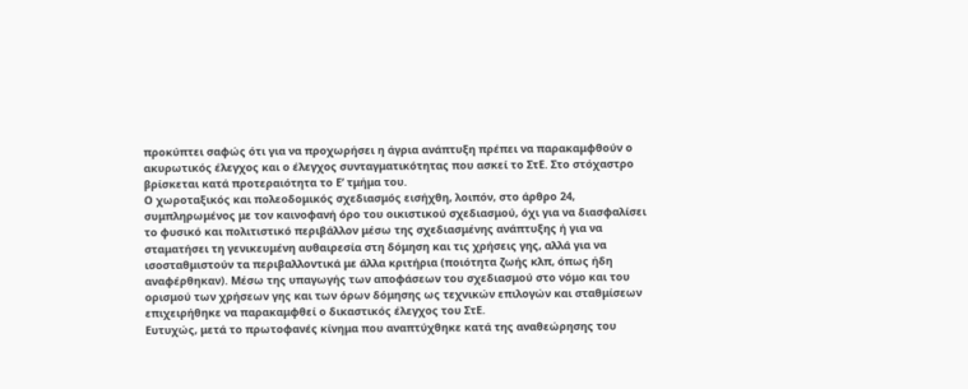προκύπτει σαφώς ότι για να προχωρήσει η άγρια ανάπτυξη πρέπει να παρακαμφθούν ο ακυρωτικός έλεγχος και ο έλεγχος συνταγματικότητας που ασκεί το ΣτΕ. Στο στόχαστρο βρίσκεται κατά προτεραιότητα το Ε’ τμήμα του.
Ο χωροταξικός και πολεοδομικός σχεδιασμός εισήχθη, λοιπόν, στο άρθρο 24, συμπληρωμένος με τον καινοφανή όρο του οικιστικού σχεδιασμού, όχι για να διασφαλίσει το φυσικό και πολιτιστικό περιβάλλον μέσω της σχεδιασμένης ανάπτυξης ή για να σταματήσει τη γενικευμένη αυθαιρεσία στη δόμηση και τις χρήσεις γης, αλλά για να ισοσταθμιστούν τα περιβαλλοντικά με άλλα κριτήρια (ποιότητα ζωής κλπ, όπως ήδη αναφέρθηκαν). Μέσω της υπαγωγής των αποφάσεων του σχεδιασμού στο νόμο και του ορισμού των χρήσεων γης και των όρων δόμησης ως τεχνικών επιλογών και σταθμίσεων επιχειρήθηκε να παρακαμφθεί ο δικαστικός έλεγχος του ΣτΕ.
Ευτυχώς, μετά το πρωτοφανές κίνημα που αναπτύχθηκε κατά της αναθεώρησης του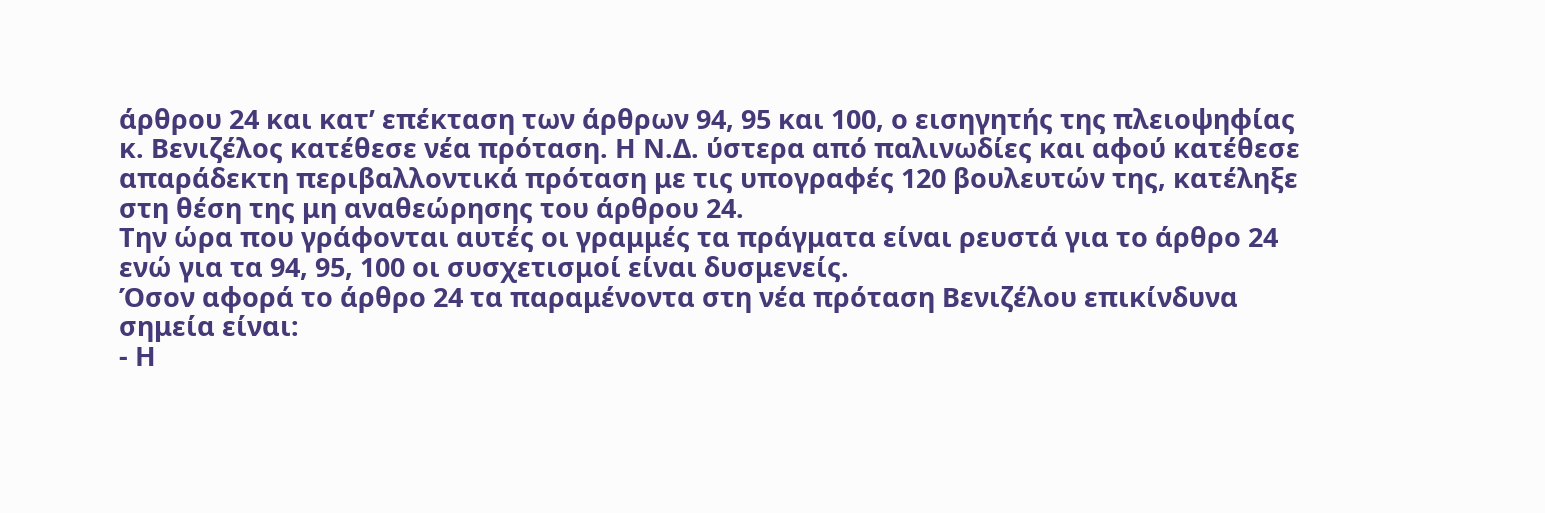άρθρου 24 και κατ’ επέκταση των άρθρων 94, 95 και 100, ο εισηγητής της πλειοψηφίας κ. Βενιζέλος κατέθεσε νέα πρόταση. Η Ν.Δ. ύστερα από παλινωδίες και αφού κατέθεσε απαράδεκτη περιβαλλοντικά πρόταση με τις υπογραφές 120 βουλευτών της, κατέληξε στη θέση της μη αναθεώρησης του άρθρου 24.
Την ώρα που γράφονται αυτές οι γραμμές τα πράγματα είναι ρευστά για το άρθρο 24 ενώ για τα 94, 95, 100 οι συσχετισμοί είναι δυσμενείς.
Όσον αφορά το άρθρο 24 τα παραμένοντα στη νέα πρόταση Βενιζέλου επικίνδυνα σημεία είναι:
- Η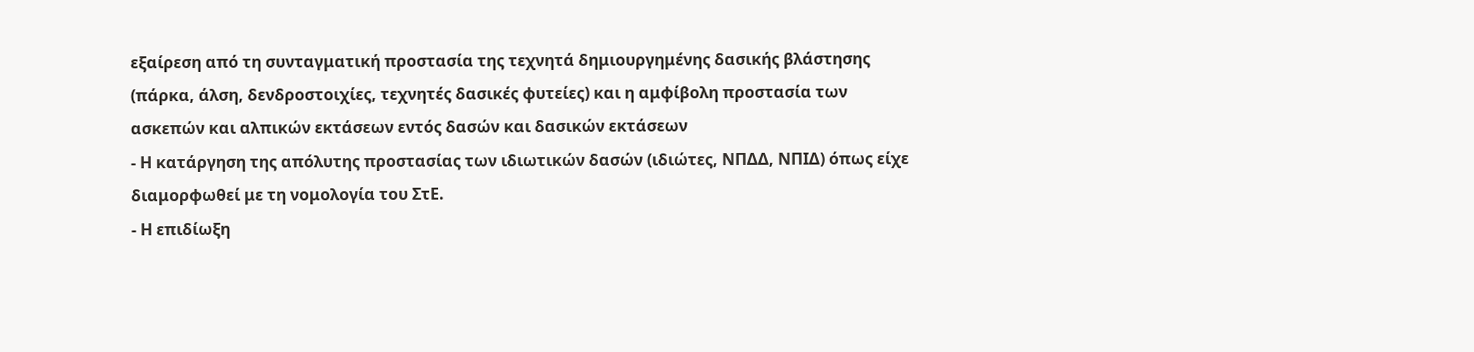εξαίρεση από τη συνταγματική προστασία της τεχνητά δημιουργημένης δασικής βλάστησης (πάρκα, άλση, δενδροστοιχίες, τεχνητές δασικές φυτείες) και η αμφίβολη προστασία των ασκεπών και αλπικών εκτάσεων εντός δασών και δασικών εκτάσεων
- Η κατάργηση της απόλυτης προστασίας των ιδιωτικών δασών (ιδιώτες, ΝΠΔΔ, ΝΠΙΔ) όπως είχε διαμορφωθεί με τη νομολογία του ΣτΕ.
- Η επιδίωξη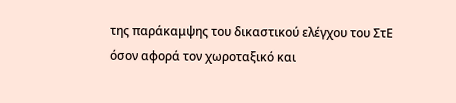της παράκαμψης του δικαστικού ελέγχου του ΣτΕ όσον αφορά τον χωροταξικό και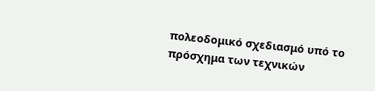πολεοδομικό σχεδιασμό υπό το πρόσχημα των τεχνικών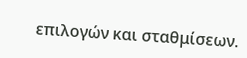επιλογών και σταθμίσεων.